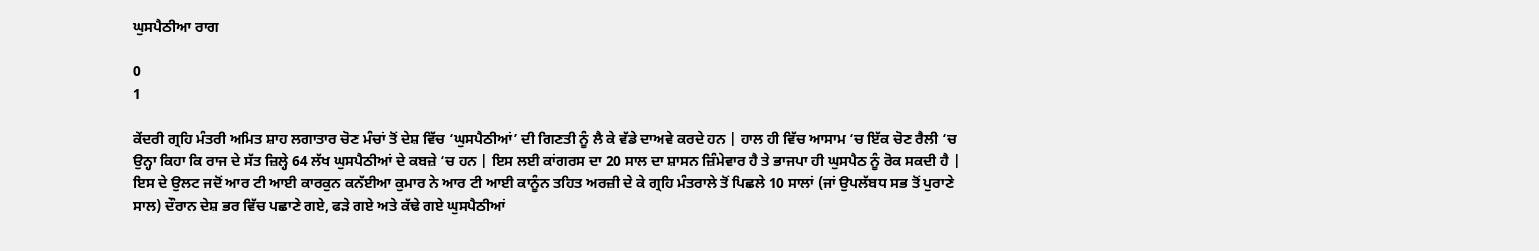ਘੁਸਪੈਠੀਆ ਰਾਗ

0
1

ਕੇਂਦਰੀ ਗ੍ਰਹਿ ਮੰਤਰੀ ਅਮਿਤ ਸ਼ਾਹ ਲਗਾਤਾਰ ਚੋਣ ਮੰਚਾਂ ਤੋਂ ਦੇਸ਼ ਵਿੱਚ ‘ਘੁਸਪੈਠੀਆਂ’ ਦੀ ਗਿਣਤੀ ਨੂੰ ਲੈ ਕੇ ਵੱਡੇ ਦਾਅਵੇ ਕਰਦੇ ਹਨ | ਹਾਲ ਹੀ ਵਿੱਚ ਆਸਾਮ ‘ਚ ਇੱਕ ਚੋਣ ਰੈਲੀ ‘ਚ ਉਨ੍ਹਾ ਕਿਹਾ ਕਿ ਰਾਜ ਦੇ ਸੱਤ ਜ਼ਿਲ੍ਹੇ 64 ਲੱਖ ਘੁਸਪੈਠੀਆਂ ਦੇ ਕਬਜ਼ੇ ‘ਚ ਹਨ | ਇਸ ਲਈ ਕਾਂਗਰਸ ਦਾ 20 ਸਾਲ ਦਾ ਸ਼ਾਸਨ ਜ਼ਿੰਮੇਵਾਰ ਹੈ ਤੇ ਭਾਜਪਾ ਹੀ ਘੁਸਪੈਠ ਨੂੰ ਰੋਕ ਸਕਦੀ ਹੈ |
ਇਸ ਦੇ ਉਲਟ ਜਦੋਂ ਆਰ ਟੀ ਆਈ ਕਾਰਕੁਨ ਕਨੱਈਆ ਕੁਮਾਰ ਨੇ ਆਰ ਟੀ ਆਈ ਕਾਨੂੰਨ ਤਹਿਤ ਅਰਜ਼ੀ ਦੇ ਕੇ ਗ੍ਰਹਿ ਮੰਤਰਾਲੇ ਤੋਂ ਪਿਛਲੇ 10 ਸਾਲਾਂ (ਜਾਂ ਉਪਲੱਬਧ ਸਭ ਤੋਂ ਪੁਰਾਣੇ ਸਾਲ) ਦੌਰਾਨ ਦੇਸ਼ ਭਰ ਵਿੱਚ ਪਛਾਣੇ ਗਏ, ਫੜੇ ਗਏ ਅਤੇ ਕੱਢੇ ਗਏ ਘੁਸਪੈਠੀਆਂ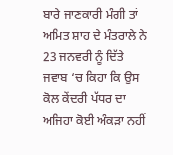ਬਾਰੇ ਜਾਣਕਾਰੀ ਮੰਗੀ ਤਾਂ ਅਮਿਤ ਸ਼ਾਹ ਦੇ ਮੰਤਰਾਲੇ ਨੇ 23 ਜਨਵਰੀ ਨੂੰ ਦਿੱਤੇ ਜਵਾਬ ‘ਚ ਕਿਹਾ ਕਿ ਉਸ ਕੋਲ ਕੇਂਦਰੀ ਪੱਧਰ ਦਾ ਅਜਿਹਾ ਕੋਈ ਅੰਕੜਾ ਨਹੀਂ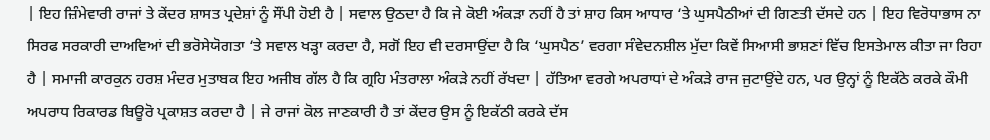| ਇਹ ਜ਼ਿੰਮੇਵਾਰੀ ਰਾਜਾਂ ਤੇ ਕੇਂਦਰ ਸ਼ਾਸਤ ਪ੍ਰਦੇਸ਼ਾਂ ਨੂੰ ਸੌਂਪੀ ਹੋਈ ਹੈ | ਸਵਾਲ ਉਠਦਾ ਹੈ ਕਿ ਜੇ ਕੋਈ ਅੰਕੜਾ ਨਹੀਂ ਹੈ ਤਾਂ ਸ਼ਾਹ ਕਿਸ ਆਧਾਰ ‘ਤੇ ਘੁਸਪੈਠੀਆਂ ਦੀ ਗਿਣਤੀ ਦੱਸਦੇ ਹਨ | ਇਹ ਵਿਰੋਧਾਭਾਸ ਨਾ ਸਿਰਫ ਸਰਕਾਰੀ ਦਾਅਵਿਆਂ ਦੀ ਭਰੋਸੇਯੋਗਤਾ ‘ਤੇ ਸਵਾਲ ਖੜ੍ਹਾ ਕਰਦਾ ਹੈ, ਸਗੋਂ ਇਹ ਵੀ ਦਰਸਾਉਂਦਾ ਹੈ ਕਿ ‘ਘੁਸਪੈਠ’ ਵਰਗਾ ਸੰਵੇਦਨਸ਼ੀਲ ਮੁੱਦਾ ਕਿਵੇਂ ਸਿਆਸੀ ਭਾਸ਼ਣਾਂ ਵਿੱਚ ਇਸਤੇਮਾਲ ਕੀਤਾ ਜਾ ਰਿਹਾ ਹੈ | ਸਮਾਜੀ ਕਾਰਕੁਨ ਹਰਸ਼ ਮੰਦਰ ਮੁਤਾਬਕ ਇਹ ਅਜੀਬ ਗੱਲ ਹੈ ਕਿ ਗ੍ਰਹਿ ਮੰਤਰਾਲਾ ਅੰਕੜੇ ਨਹੀਂ ਰੱਖਦਾ | ਹੱਤਿਆ ਵਰਗੇ ਅਪਰਾਧਾਂ ਦੇ ਅੰਕੜੇ ਰਾਜ ਜੁਟਾਉਂਦੇ ਹਨ, ਪਰ ਉਨ੍ਹਾਂ ਨੂੰ ਇਕੱਠੇ ਕਰਕੇ ਕੌਮੀ ਅਪਰਾਧ ਰਿਕਾਰਡ ਬਿਊਰੋ ਪ੍ਰਕਾਸ਼ਤ ਕਰਦਾ ਹੈ | ਜੇ ਰਾਜਾਂ ਕੋਲ ਜਾਣਕਾਰੀ ਹੈ ਤਾਂ ਕੇਂਦਰ ਉਸ ਨੂੰ ਇਕੱਠੀ ਕਰਕੇ ਦੱਸ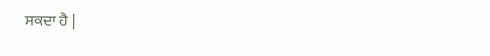ਸਕਦਾ ਹੈ |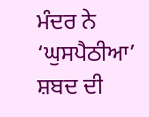ਮੰਦਰ ਨੇ ‘ਘੁਸਪੈਠੀਆ’ ਸ਼ਬਦ ਦੀ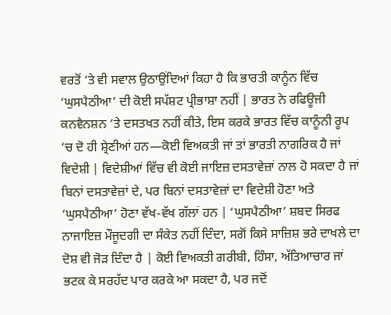ਵਰਤੋਂ ‘ਤੇ ਵੀ ਸਵਾਲ ਉਠਾਉਂਦਿਆਂ ਕਿਹਾ ਹੈ ਕਿ ਭਾਰਤੀ ਕਾਨੂੰਨ ਵਿੱਚ ‘ਘੁਸਪੈਠੀਆ’ ਦੀ ਕੋਈ ਸਪੱਸ਼ਟ ਪ੍ਰੀਭਾਸ਼ਾ ਨਹੀਂ | ਭਾਰਤ ਨੇ ਰਫਿਊਜੀ ਕਨਵੈਨਸ਼ਨ ‘ਤੇ ਦਸਤਖਤ ਨਹੀਂ ਕੀਤੇ, ਇਸ ਕਰਕੇ ਭਾਰਤ ਵਿੱਚ ਕਾਨੂੰਨੀ ਰੂਪ ‘ਚ ਦੋ ਹੀ ਸ਼੍ਰੇਣੀਆਂ ਹਨ—ਕੋਈ ਵਿਅਕਤੀ ਜਾਂ ਤਾਂ ਭਾਰਤੀ ਨਾਗਰਿਕ ਹੈ ਜਾਂ ਵਿਦੇਸ਼ੀ | ਵਿਦੇਸ਼ੀਆਂ ਵਿੱਚ ਵੀ ਕੋਈ ਜਾਇਜ਼ ਦਸਤਾਵੇਜ਼ਾਂ ਨਾਲ ਹੋ ਸਕਦਾ ਹੈ ਜਾਂ ਬਿਨਾਂ ਦਸਤਾਵੇਜ਼ਾਂ ਦੇ, ਪਰ ਬਿਨਾਂ ਦਸਤਾਵੇਜ਼ਾਂ ਦਾ ਵਿਦੇਸ਼ੀ ਹੋਣਾ ਅਤੇ ‘ਘੁਸਪੈਠੀਆ’ ਹੋਣਾ ਵੱਖ-ਵੱਖ ਗੱਲਾਂ ਹਨ | ‘ਘੁਸਪੈਠੀਆ’ ਸ਼ਬਦ ਸਿਰਫ ਨਾਜਾਇਜ਼ ਮੌਜੂਦਗੀ ਦਾ ਸੰਕੇਤ ਨਹੀਂ ਦਿੰਦਾ, ਸਗੋਂ ਕਿਸੇ ਸਾਜ਼ਿਸ਼ ਭਰੇ ਦਾਖਲੇ ਦਾ ਦੋਸ਼ ਵੀ ਜੋੜ ਦਿੰਦਾ ਹੈ | ਕੋਈ ਵਿਅਕਤੀ ਗਰੀਬੀ, ਹਿੰਸਾ, ਅੱਤਿਆਚਾਰ ਜਾਂ ਭਟਕ ਕੇ ਸਰਹੱਦ ਪਾਰ ਕਰਕੇ ਆ ਸਕਦਾ ਹੈ, ਪਰ ਜਦੋਂ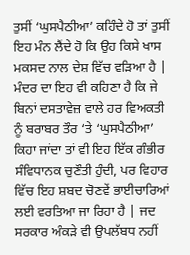ਤੁਸੀਂ ‘ਘੁਸਪੈਠੀਆ’ ਕਹਿੰਦੇ ਹੋ ਤਾਂ ਤੁਸੀਂ ਇਹ ਮੰਨ ਲੈਂਦੇ ਹੋ ਕਿ ਉਹ ਕਿਸੇ ਖਾਸ ਮਕਸਦ ਨਾਲ ਦੇਸ਼ ਵਿੱਚ ਵੜਿਆ ਹੈ | ਮੰਦਰ ਦਾ ਇਹ ਵੀ ਕਹਿਣਾ ਹੈ ਕਿ ਜੇ ਬਿਨਾਂ ਦਸਤਾਵੇਜ਼ ਵਾਲੇ ਹਰ ਵਿਅਕਤੀ ਨੂੰ ਬਰਾਬਰ ਤੌਰ ‘ਤੇ ‘ਘੁਸਪੈਠੀਆ’ ਕਿਹਾ ਜਾਂਦਾ ਤਾਂ ਵੀ ਇਹ ਇੱਕ ਗੰਭੀਰ ਸੰਵਿਧਾਨਕ ਚੁਣੌਤੀ ਹੁੰਦੀ, ਪਰ ਵਿਹਾਰ ਵਿੱਚ ਇਹ ਸ਼ਬਦ ਚੋਣਵੇਂ ਭਾਈਚਾਰਿਆਂ ਲਈ ਵਰਤਿਆ ਜਾ ਰਿਹਾ ਹੈ | ਜਦ ਸਰਕਾਰ ਅੰਕੜੇ ਵੀ ਉਪਲੱਬਧ ਨਹੀਂ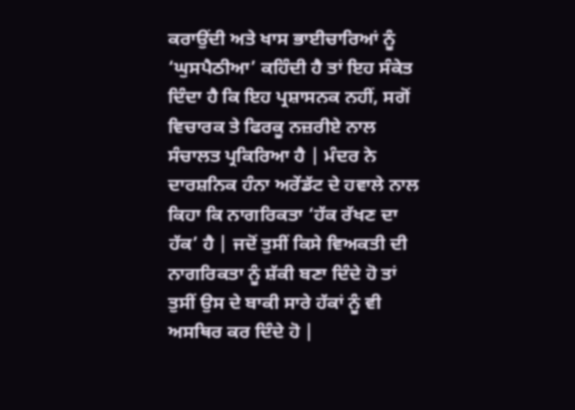ਕਰਾਉਂਦੀ ਅਤੇ ਖਾਸ ਭਾਈਚਾਰਿਆਂ ਨੂੰ ‘ਘੁਸਪੈਠੀਆ’ ਕਹਿੰਦੀ ਹੈ ਤਾਂ ਇਹ ਸੰਕੇਤ ਦਿੰਦਾ ਹੈ ਕਿ ਇਹ ਪ੍ਰਸ਼ਾਸਨਕ ਨਹੀਂ, ਸਗੋਂ ਵਿਚਾਰਕ ਤੇ ਫਿਰਕੂ ਨਜ਼ਰੀਏ ਨਾਲ ਸੰਚਾਲਤ ਪ੍ਰਕਿਰਿਆ ਹੈ | ਮੰਦਰ ਨੇ ਦਾਰਸ਼ਨਿਕ ਹੰਨਾ ਅਰੇਂਡੱਟ ਦੇ ਹਵਾਲੇ ਨਾਲ ਕਿਹਾ ਕਿ ਨਾਗਰਿਕਤਾ ‘ਹੱਕ ਰੱਖਣ ਦਾ ਹੱਕ’ ਹੈ | ਜਦੋਂ ਤੁਸੀਂ ਕਿਸੇ ਵਿਅਕਤੀ ਦੀ ਨਾਗਰਿਕਤਾ ਨੂੰ ਸ਼ੱਕੀ ਬਣਾ ਦਿੰਦੇ ਹੋ ਤਾਂ ਤੁਸੀਂ ਉਸ ਦੇ ਬਾਕੀ ਸਾਰੇ ਹੱਕਾਂ ਨੂੰ ਵੀ ਅਸਥਿਰ ਕਰ ਦਿੰਦੇ ਹੋ |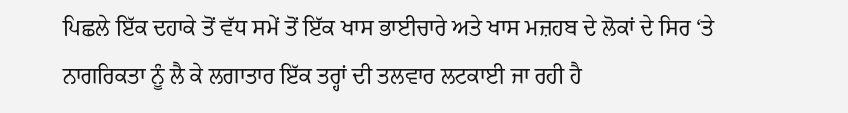ਪਿਛਲੇ ਇੱਕ ਦਹਾਕੇ ਤੋਂ ਵੱਧ ਸਮੇਂ ਤੋਂ ਇੱਕ ਖਾਸ ਭਾਈਚਾਰੇ ਅਤੇ ਖਾਸ ਮਜ਼ਹਬ ਦੇ ਲੋਕਾਂ ਦੇ ਸਿਰ ‘ਤੇ ਨਾਗਰਿਕਤਾ ਨੂੰ ਲੈ ਕੇ ਲਗਾਤਾਰ ਇੱਕ ਤਰ੍ਹਾਂ ਦੀ ਤਲਵਾਰ ਲਟਕਾਈ ਜਾ ਰਹੀ ਹੈ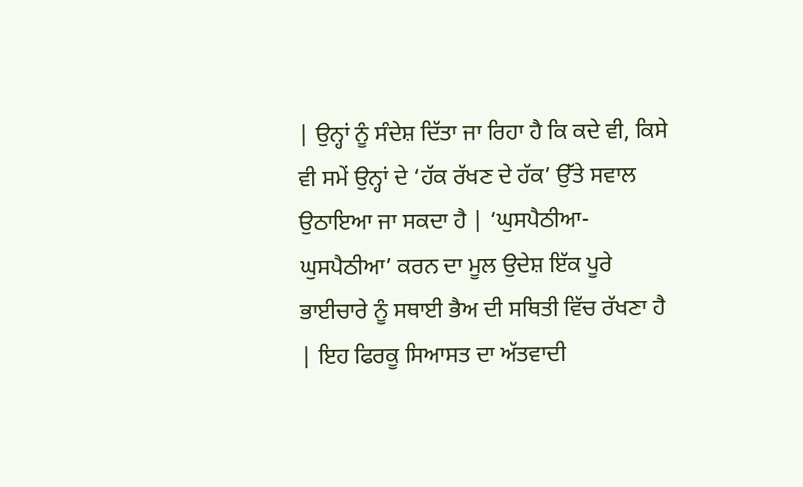| ਉਨ੍ਹਾਂ ਨੂੰ ਸੰਦੇਸ਼ ਦਿੱਤਾ ਜਾ ਰਿਹਾ ਹੈ ਕਿ ਕਦੇ ਵੀ, ਕਿਸੇ ਵੀ ਸਮੇਂ ਉਨ੍ਹਾਂ ਦੇ ‘ਹੱਕ ਰੱਖਣ ਦੇ ਹੱਕ’ ਉੱਤੇ ਸਵਾਲ ਉਠਾਇਆ ਜਾ ਸਕਦਾ ਹੈ | ‘ਘੁਸਪੈਠੀਆ-ਘੁਸਪੈਠੀਆ’ ਕਰਨ ਦਾ ਮੂਲ ਉਦੇਸ਼ ਇੱਕ ਪੂਰੇ ਭਾਈਚਾਰੇ ਨੂੰ ਸਥਾਈ ਭੈਅ ਦੀ ਸਥਿਤੀ ਵਿੱਚ ਰੱਖਣਾ ਹੈ | ਇਹ ਫਿਰਕੂ ਸਿਆਸਤ ਦਾ ਅੱਤਵਾਦੀ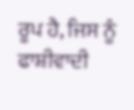ਰੂਪ ਹੈ, ਜਿਸ ਨੂੰ ਫਾਸ਼ੀਵਾਦੀ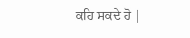ਕਹਿ ਸਕਦੇ ਹੋ |